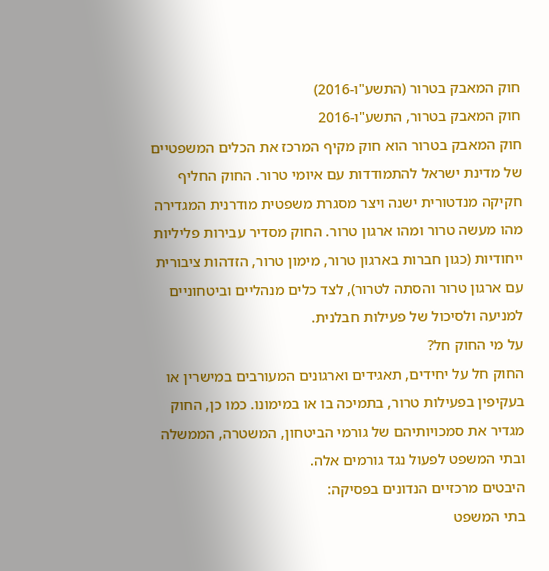חוק המאבק בטרור (התשע"ו-2016)
חוק המאבק בטרור, התשע"ו-2016
חוק המאבק בטרור הוא חוק מקיף המרכז את הכלים המשפטיים של מדינת ישראל להתמודדות עם איומי טרור. החוק החליף חקיקה מנדטורית ישנה ויצר מסגרת משפטית מודרנית המגדירה מהו מעשה טרור ומהו ארגון טרור. החוק מסדיר עבירות פליליות ייחודיות (כגון חברות בארגון טרור, מימון טרור, הזדהות ציבורית עם ארגון טרור והסתה לטרור), לצד כלים מנהליים וביטחוניים למניעה ולסיכול של פעילות חבלנית.
על מי החוק חל?
החוק חל על יחידים, תאגידים וארגונים המעורבים במישרין או בעקיפין בפעילות טרור, בתמיכה בו או במימונו. כמו כן, החוק מגדיר את סמכויותיהם של גורמי הביטחון, המשטרה, הממשלה ובתי המשפט לפעול נגד גורמים אלה.
היבטים מרכזיים הנדונים בפסיקה:
בתי המשפט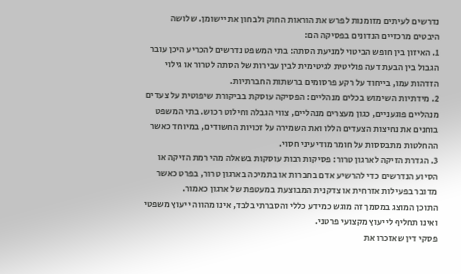נדרשים לעיתים מזומנות לפרש את הוראות החוק ולבחון את יישומן. שלושה היבטים מרכזיים הנדונים בפסיקה הם:
1. האיזון בין חופש הביטוי למניעת הסתה: בתי המשפט נדרשים להכריע היכן עובר הגבול בין הבעת דעה פוליטית לגיטימית לבין עבירות של הסתה לטרור או גילוי הזדהות עמו, בייחוד על רקע פרסומים ברשתות החברתיות.
2. מידתיות השימוש בכלים מנהליים: הפסיקה עוסקת בביקורת שיפוטית על צעדים מנהליים פוגעניים, כגון מעצרים מנהליים, צווי הגבלה וחילוט רכוש. בתי המשפט בוחנים את נחיצות הצעדים הללו ואת השמירה על זכויות החשודים, במיוחד כאשר ההחלטות מתבססות על חומר מודיעיני חסוי.
3. הגדרת הזיקה לארגון טרור: פסיקות רבות עוסקות בשאלה מהי רמת הזיקה או הסיוע הנדרשים כדי להרשיע אדם בחברות או בתמיכה בארגון טרור, בפרט כאשר מדובר בפעילות אזרחית או צדקנית המבוצעת במעטפת של ארגון כאמור.
התוכן המוצג במסמך זה מוגש כמידע כללי והסברתי בלבד, אינו מהווה ייעוץ משפטי ואינו תחליף לייעוץ מקצועי פרטני.
פסקי דין שאזכרו את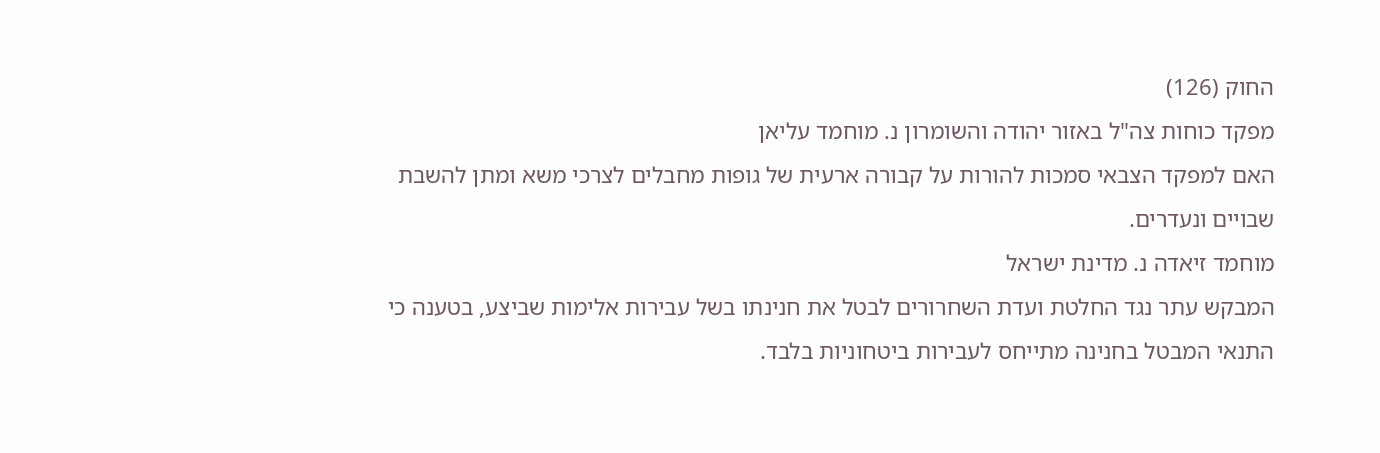החוק (126)
מפקד כוחות צה"ל באזור יהודה והשומרון נ. מוחמד עליאן
האם למפקד הצבאי סמכות להורות על קבורה ארעית של גופות מחבלים לצרכי משא ומתן להשבת שבויים ונעדרים.
מוחמד זיאדה נ. מדינת ישראל
המבקש עתר נגד החלטת ועדת השחרורים לבטל את חנינתו בשל עבירות אלימות שביצע, בטענה כי התנאי המבטל בחנינה מתייחס לעבירות ביטחוניות בלבד.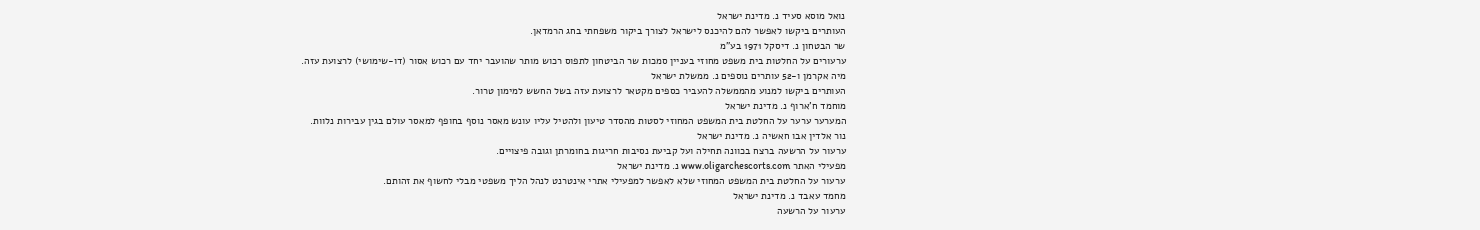נואל מוסא סעיד נ. מדינת ישראל
העותרים ביקשו לאפשר להם להיכנס לישראל לצורך ביקור משפחתי בחג הרמדאן.
שר הבטחון נ. דיסקל 1971 בע"מ
ערעורים על החלטות בית משפט מחוזי בעניין סמכות שר הביטחון לתפוס רכוש מותר שהועבר יחד עם רכוש אסור (דו-שימושי) לרצועת עזה.
מיה אקרמן ו-52 עותרים נוספים נ. ממשלת ישראל
העותרים ביקשו למנוע מהממשלה להעביר כספים מקטאר לרצועת עזה בשל החשש למימון טרור.
מוחמד ח'ארוף נ. מדינת ישראל
המערער ערער על החלטת בית המשפט המחוזי לסטות מהסדר טיעון ולהטיל עליו עונש מאסר נוסף בחופף למאסר עולם בגין עבירות נלוות.
נור אלדין אבו חאשיה נ. מדינת ישראל
ערעור על הרשעה ברצח בכוונה תחילה ועל קביעת נסיבות חריגות בחומרתן וגובה פיצויים.
מפעילי האתר www.oligarchescorts.com נ. מדינת ישראל
ערעור על החלטת בית המשפט המחוזי שלא לאפשר למפעילי אתרי אינטרנט לנהל הליך משפטי מבלי לחשוף את זהותם.
מחמד עאבד נ. מדינת ישראל
ערעור על הרשעה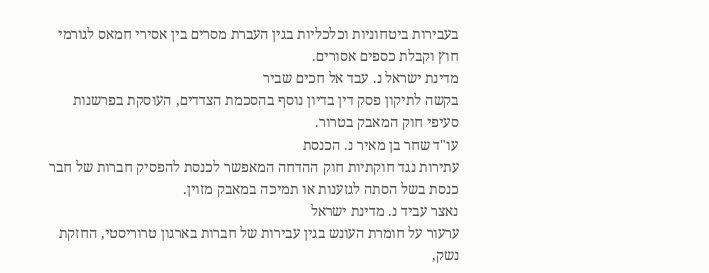בעבירות ביטחוניות וכלכליות בגין העברת מסרים בין אסירי חמאס לגורמי חוץ וקבלת כספים אסורים.
מדינת ישראל נ. עבד אל חכים שביר
בקשה לתיקון פסק דין בדיון נוסף בהסכמת הצדדים, העוסקת בפרשנות סעיפי חוק המאבק בטרור.
עו"ד שחר בן מאיר נ. הכנסת
עתירות נגד חוקתיות חוק ההדחה המאפשר לכנסת להפסיק חברות של חבר כנסת בשל הסתה לגזענות או תמיכה במאבק מזוין.
נאצר עביד נ. מדינת ישראל
ערעור על חומרת העונש בגין עבירות של חברות בארגון טרוריסטי, החזקת נשק,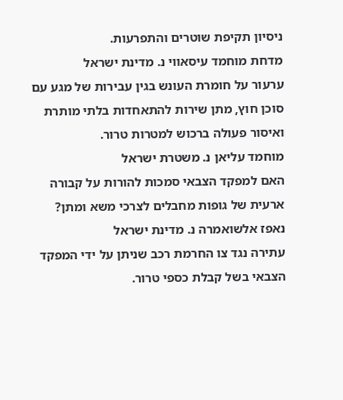ניסיון תקיפת שוטרים והתפרעות.
מדחת מוחמד עיסאווי נ. מדינת ישראל
ערעור על חומרת העונש בגין עבירות של מגע עם סוכן חוץ, מתן שירות להתאחדות בלתי מותרת ואיסור פעולה ברכוש למטרות טרור.
מוחמד עליאן נ. משטרת ישראל
האם למפקד הצבאי סמכות להורות על קבורה ארעית של גופות מחבלים לצרכי משא ומתן?
נאפז אלשואמרה נ. מדינת ישראל
עתירה נגד צו החרמת רכב שניתן על ידי המפקד הצבאי בשל קבלת כספי טרור.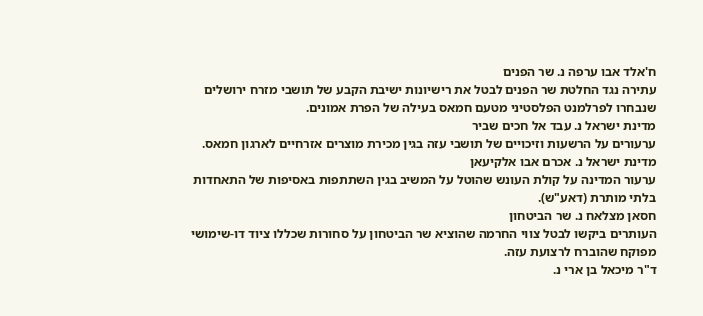ח'אלד אבו ערפה נ. שר הפנים
עתירה נגד החלטת שר הפנים לבטל את רישיונות ישיבת הקבע של תושבי מזרח ירושלים שנבחרו לפרלמנט הפלסטיני מטעם חמאס בעילה של הפרת אמונים.
מדינת ישראל נ. עבד אל חכים שביר
ערעורים על הרשעות וזיכויים של תושבי עזה בגין מכירת מוצרים אזרחיים לארגון חמאס.
מדינת ישראל נ. אכרם אבו אלקיעאן
ערעור המדינה על קולת העונש שהוטל על המשיב בגין השתתפות באסיפות של התאחדות בלתי מותרת (דאע"ש).
חסאן מצלאח נ. שר הביטחון
העותרים ביקשו לבטל צווי החרמה שהוציא שר הביטחון על סחורות שכללו ציוד דו-שימושי מפוקח שהוברח לרצועת עזה.
ד"ר מיכאל בן ארי נ.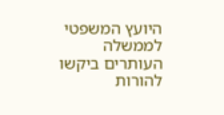היועץ המשפטי לממשלה
העותרים ביקשו להורות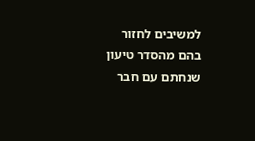למשיבים לחזור בהם מהסדר טיעון שנחתם עם חבר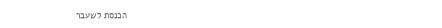הכנסת לשעבר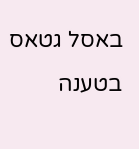באסל גטאס בטענה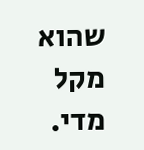שהוא מקל מדי.